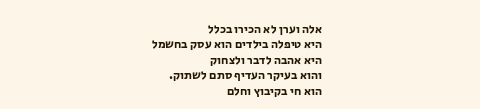אלה וערן לא הכירו בכלל
היא טיפלה בילדים הוא עסק בחשמל
היא אהבה לדבר ולצחוק
והוא בעיקר העדיף סתם לשתוק.
הוא חי בקיבוץ וחלם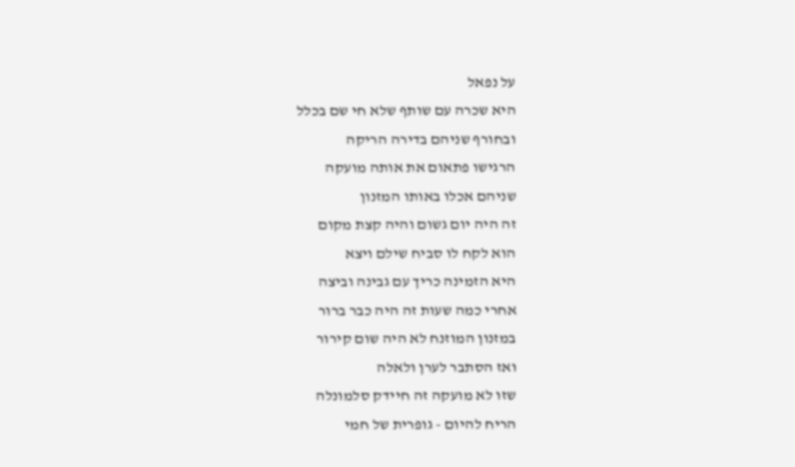על נפאל
היא שכרה עם שותף שלא חי שם בכלל
ובחורף שניהם בדירה הריקה
הרגישו פתאום את אותה מועקה
שניהם אכלו באותו המזנון
זה היה יום גשום והיה קצת מקום
הוא לקח לו סביח שילם ויצא
היא הזמינה כריך עם גבינה וביצה
אחרי כמה שעות זה היה כבר ברור
במזנון המוזנח לא היה שום קירור
ואז הסתבר לערן ולאלה
שזו לא מועקה זה חיידק סלמונלה
הריח להיום - גופרית של חמי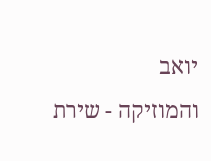יואב
והמוזיקה - שירת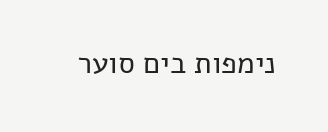נימפות בים סוער